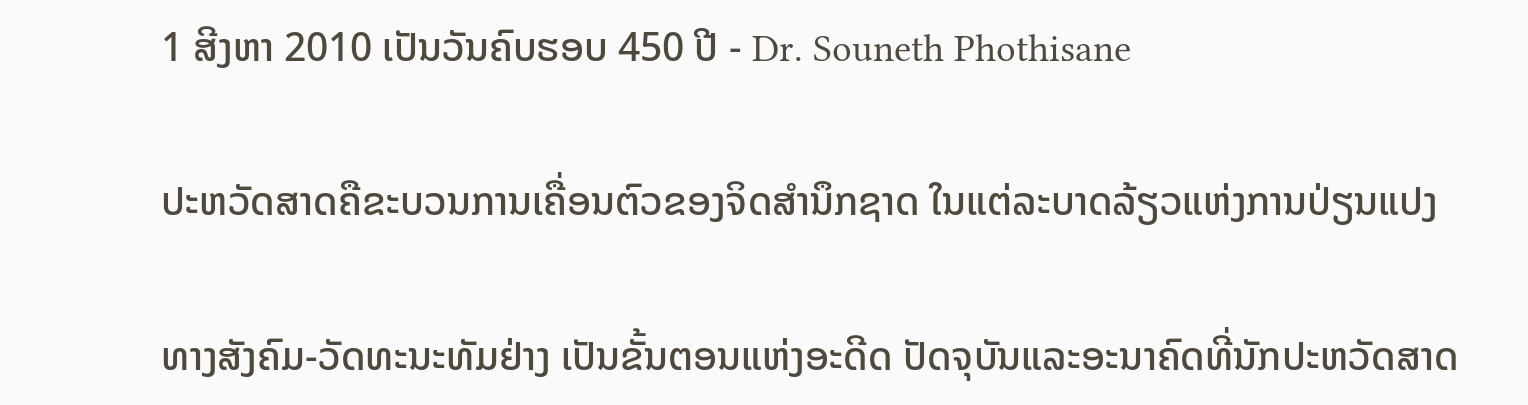1 ສີງຫາ 2010 ເປັນວັນຄົບຮອບ 450 ປີ - Dr. Souneth Phothisane

ປະຫວັດສາດຄືຂະບວນການເຄື່ອນຕົວຂອງຈິດສຳນຶກຊາດ ໃນແຕ່ລະບາດລ້ຽວແຫ່ງການປ່ຽນແປງ

ທາງສັງຄົມ-ວັດທະນະທັມຢ່າງ ເປັນຂັ້ນຕອນແຫ່ງອະດີດ ປັດຈຸບັນແລະອະນາຄົດທີ່ນັກປະຫວັດສາດ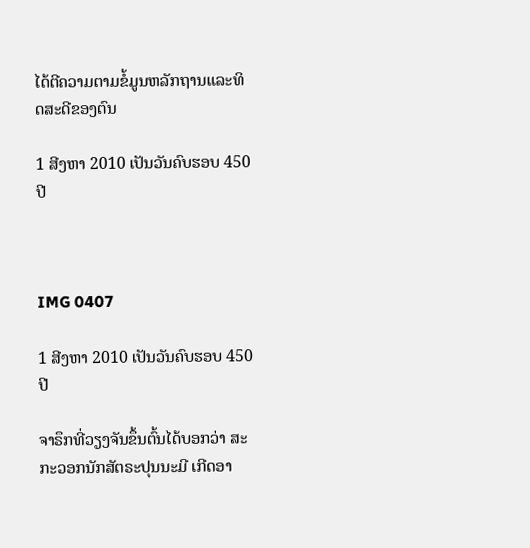ໄດ້ຕີຄວາມຕາມຂໍ້ມູນຫລັກຖານແລະທິດສະດີຂອງຕົນ

1 ສີງຫາ 2010 ເປັນວັນຄົບຮອບ 450 ປີ



IMG 0407

1 ສີງຫາ 2010 ເປັນວັນຄົບຮອບ 450 ປີ

ຈາຣຶກທີ່ວຽງຈັນຂຶ້ນຕົ້ນໄດ້ບອກວ່າ ສະກະວອກນັກສັຕຣະປຸນນະມີ ເກີດອາ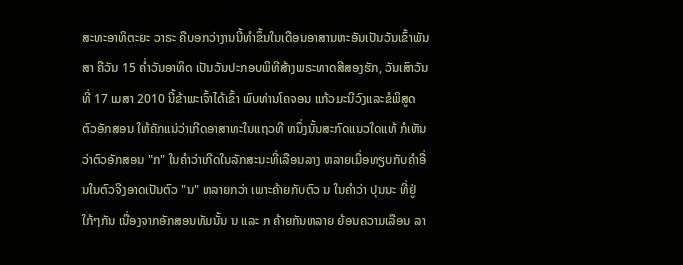ສະທະອາທິຕະຍະ ວາຣະ ຄືບອກວ່າງານນີ້ທຳຂຶ້ນໃນເດືອນອາສານຫະອັນເປັນວັນເຂົ້າພັນສາ ຄືວັນ 15 ຄ່ຳວັນອາທິດ ເປັນວັນປະກອບພິທີສ້າງພຣະທາດສີສອງຮັກ, ວັນເສົາວັນທີ່ 17 ເມສາ 2010 ນີ້ຂ້າພະເຈົ້າໄດ້ເຂົ້າ ພົບທ່ານໂຄຈອນ ແກ້ວມະນີວົງແລະຂໍພິສູດຕົວອັກສອນ ໃຫ້ຄັກແນ່ວ່າເກີດອາສາທະໃນແຖວທີ ຫນຶ່ງນັ້ນສະກົດແນວໃດແທ້ ກໍເຫັນວ່າຕົວອັກສອນ "ກ" ໃນຄຳວ່າເກີດໃນລັກສະນະທີ່ເລືອນລາງ ຫລາຍເມື່ອທຽບກັບຄຳອື່ນໃນຕົວຈີງອາດເປັນຕົວ "ນ" ຫລາຍກວ່າ ເພາະຄ້າຍກັບຕົວ ນ ໃນຄຳວ່າ ປຸນນະ ທີ່ຢູ່ໃກ້ໆກັນ ເນື່ອງຈາກອັກສອນທັມນັ້ນ ນ ແລະ ກ ຄ້າຍກັນຫລາຍ ຍ້ອນຄວາມເລືອນ ລາ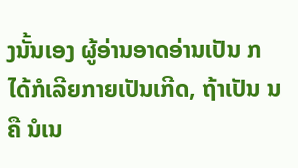ງນັ້ນເອງ ຜູ້ອ່ານອາດອ່ານເປັນ ກ ໄດ້ກໍເລີຍກາຍເປັນເກີດ, ຖ້າເປັນ ນ ຄື ນໍເນ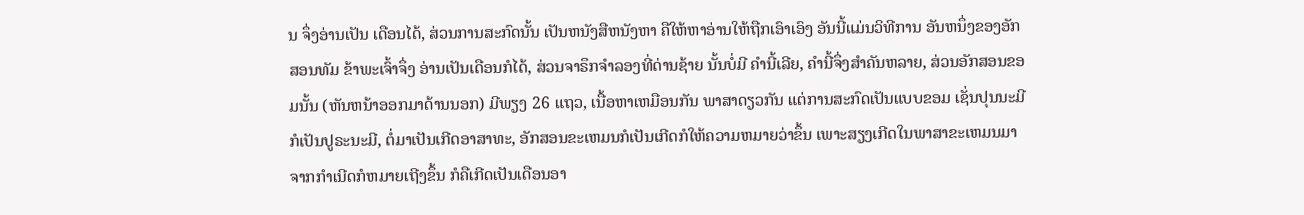ນ ຈຶ່ງອ່ານເປັນ ເດືອນໄດ້, ສ່ວນການສະກົດນັ້ນ ເປັນຫນັງສືຫນັງຫາ ຄືໃຫ້ຫາອ່ານໃຫ້ຖືກເອົາເອົງ ອັນນີ້ແມ່ນວິທີການ ອັນຫນຶ່ງຂອງອັກ ສອນທັມ ຂ້າພະເຈົ້າຈຶ່ງ ອ່ານເປັນເດືອນກໍໄດ້, ສ່ວນຈາຣຶກຈຳລອງທີ່ດ່ານຊ້າຍ ນັ້ນບໍ່ມີ ຄຳນີ້ເລີຍ, ຄຳນີ້ຈຶ່ງສຳຄັນຫລາຍ, ສ່ວນອັກສອນຂອມນັ້ນ (ຫັນຫນ້າອອກມາດ້ານນອກ) ມີພຽງ 26 ແຖວ, ເນື້ອຫາເຫມືອນກັນ ພາສາດຽວກັນ ແຕ່ການສະກົດເປັນແບບຂອມ ເຊັ່ນປຸນນະມີ ກໍເປັນປູຣະນະມີ, ຕໍ່ມາເປັນເກີດອາສາທະ, ອັກສອນຂະເຫມນກໍເປັນເກີດກໍໃຫ້ຄວາມຫມາຍວ່າຂຶ້ນ ເພາະສຽງເກີດໃນພາສາຂະເຫມນມາຈາກກຳເນີດກໍຫມາຍເຖີງຂຶ້ນ ກໍຄືເກີດເປັນເດືອນອາ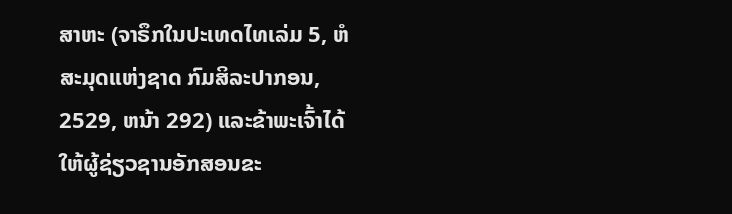ສາຫະ (ຈາຣຶກໃນປະເທດໄທເລ່ມ 5, ຫໍສະມຸດແຫ່ງຊາດ ກົມສິລະປາກອນ, 2529, ຫນ້າ 292) ແລະຂ້າພະເຈົ້າໄດ້ໃຫ້ຜູ້ຊ່ຽວຊານອັກສອນຂະ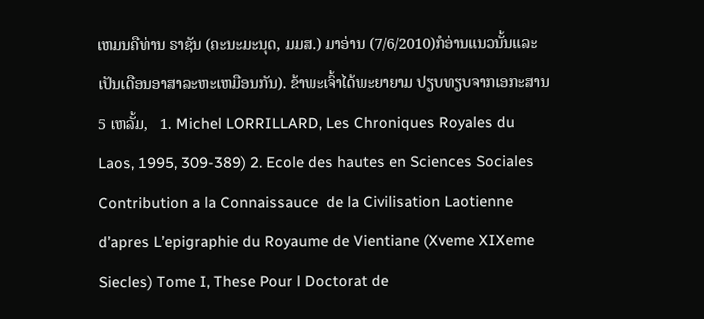ເຫມນຄືທ່ານ ຣາຊັນ (ຄະນະມະນຸດ, ມມສ.) ມາອ່ານ (7/6/2010)ກໍອ່ານແນວນັ້ນແລະເປັນເດືອນອາສາລະຫະເຫມືອນກັນ). ຂ້າພະເຈົ້າໄດ້ພະຍາຍາມ ປຽບທຽບຈາກເອກະສານ 5 ເຫລັ້ມ,   1. Michel LORRILLARD, Les Chroniques Royales du Laos, 1995, 309-389) 2. Ecole des hautes en Sciences Sociales  Contribution a la Connaissauce  de la Civilisation Laotienne d’apres L’epigraphie du Royaume de Vientiane (Xveme XIXeme Siecles) Tome I, These Pour l Doctorat de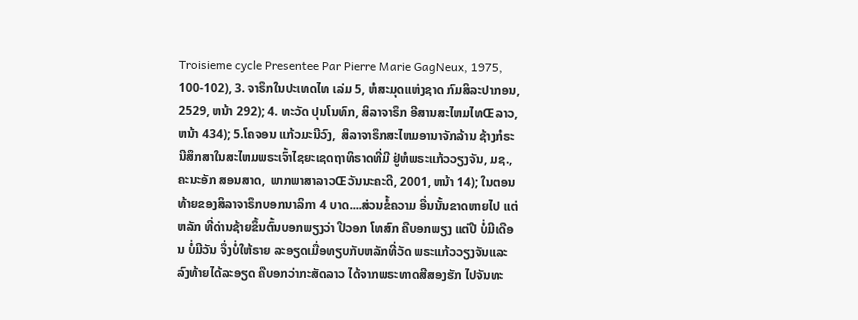Troisieme cycle Presentee Par Pierre Marie GagNeux, 1975, 100-102), 3. ຈາຣຶກໃນປະເທດໄທ ເລ່ມ 5, ຫໍສະມຸດແຫ່ງຊາດ ກົມສິລະປາກອນ, 2529, ຫນ້າ 292); 4. ທະວັດ ປຸນໂນທົກ, ສິລາຈາຣຶກ ອີສານສະໄຫມໄທŒລາວ, ຫນ້າ 434); 5.ໂຄຈອນ ແກ້ວມະນີວົງ,  ສິລາຈາຣຶກສະໄຫມອານາຈັກລ້ານ ຊ້າງກໍຣະນີສຶກສາໃນສະໄຫມພຣະເຈົ້າໄຊຍະເຊດຖາທິຣາດທີ່ມີ ຢູ່ຫໍພຣະແກ້ວວຽງຈັນ, ມຊ., ຄະນະອັກ ສອນສາດ,  ພາກພາສາລາວŒວັນນະຄະດີ, 2001, ຫນ້າ 14); ໃນຕອນທ້າຍຂອງສິລາຈາຣຶກບອກນາລິກາ 4 ບາດ....ສ່ວນຂໍ້ຄວາມ ອື່ນນັ້ນຂາດຫາຍໄປ ແຕ່ຫລັກ ທີ່ດ່ານຊ້າຍຂຶ້ນຕົ້ນບອກພຽງວ່າ ປີວອກ ໂທສົກ ຄືບອກພຽງ ແຕ່ປີ ບໍ່ມີເດືອນ ບໍ່ມີວັນ ຈຶ່ງບໍ່ໃຫ້ຣາຍ ລະອຽດເມື່ອທຽບກັບຫລັກທີ່ວັດ ພຣະແກ້ວວຽງຈັນແລະລົງທ້າຍໄດ້ລະອຽດ ຄືບອກວ່າກະສັດລາວ ໄດ້ຈາກພຣະທາດສີສອງຮັກ ໄປຈັນທະ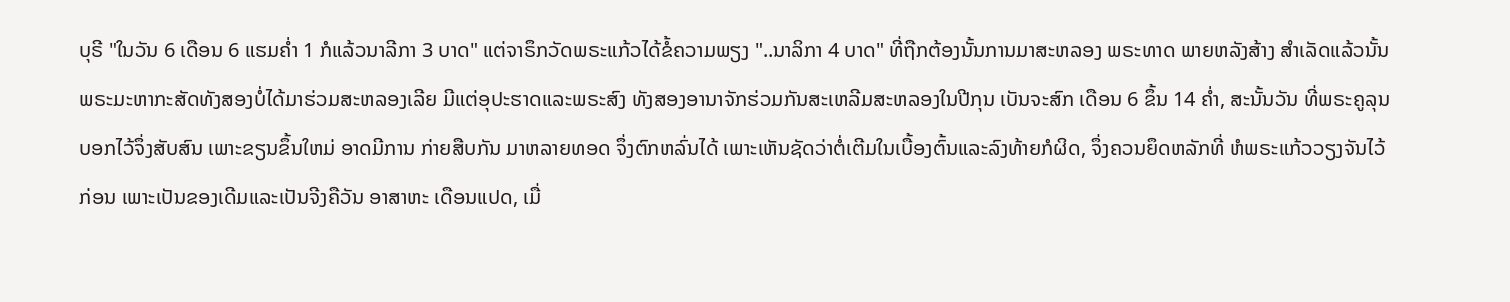ບຸຣີ "ໃນວັນ 6 ເດືອນ 6 ແຮມຄ່ຳ 1 ກໍແລ້ວນາລີກາ 3 ບາດ" ແຕ່ຈາຣຶກວັດພຣະແກ້ວໄດ້ຂໍ້ຄວາມພຽງ "..ນາລິກາ 4 ບາດ" ທີ່ຖືກຕ້ອງນັ້ນການມາສະຫລອງ ພຣະທາດ ພາຍຫລັງສ້າງ ສຳເລັດແລ້ວນັ້ນ ພຣະມະຫາກະສັດທັງສອງບໍ່ໄດ້ມາຮ່ວມສະຫລອງເລີຍ ມີແຕ່ອຸປະຮາດແລະພຣະສົງ ທັງສອງອານາຈັກຮ່ວມກັນສະເຫລີມສະຫລອງໃນປີກຸນ ເບັນຈະສົກ ເດືອນ 6 ຂຶ້ນ 14 ຄ່ຳ, ສະນັ້ນວັນ ທີ່ພຣະຄູລຸນ ບອກໄວ້ຈຶ່ງສັບສົນ ເພາະຂຽນຂຶ້ນໃຫມ່ ອາດມີການ ກ່າຍສືບກັນ ມາຫລາຍທອດ ຈຶ່ງຕົກຫລົ່ນໄດ້ ເພາະເຫັນຊັດວ່າຕໍ່ເຕີມໃນເບື້ອງຕົ້ນແລະລົງທ້າຍກໍຜິດ, ຈຶ່ງຄວນຍຶດຫລັກທີ່ ຫໍພຣະແກ້ວວຽງຈັນໄວ້ກ່ອນ ເພາະເປັນຂອງເດີມແລະເປັນຈີງຄືວັນ ອາສາຫະ ເດືອນແປດ, ເມື່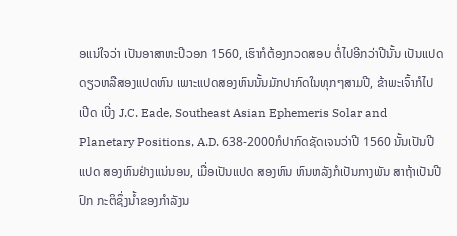ອແນ່ໃຈວ່າ ເປັນອາສາຫະປີວອກ 1560, ເຮົາກໍຕ້ອງກວດສອບ ຕໍ່ໄປອີກວ່າປີນັ້ນ ເປັນແປດ ດຽວຫລືສອງແປດຫົນ ເພາະແປດສອງຫົນນັ້ນມັກປາກົດໃນທຸກໆສາມປີ, ຂ້າພະເຈົ້າກໍໄປ ເປີດ ເບີ່ງ J.C. Eade, Southeast Asian Ephemeris Solar and Planetary Positions, A.D. 638-2000ກໍປາກົດຊັດເຈນວ່າປີ 1560 ນັ້ນເປັນປີແປດ ສອງຫົນຢ່າງແນ່ນອນ, ເມື່ອເປັນແປດ ສອງຫົນ ຫົນຫລັງກໍເປັນກາງພັນ ສາຖ້າເປັນປີປົກ ກະຕິຊຶ່ງນ້ຳຂອງກຳລັງນ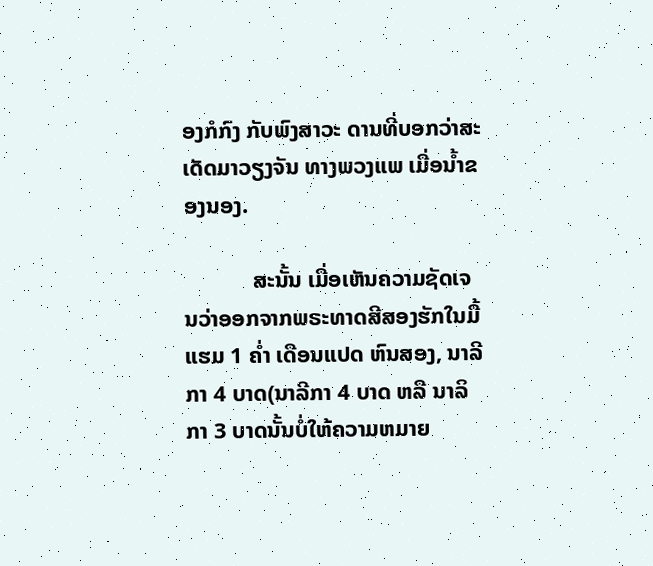ອງກໍກົງ ກັບພົງສາວະ ດານທີ່ບອກວ່າສະເດັດມາວຽງຈັນ ທາງພວງແພ ເມື່ອນ້ຳຂອງນອງ.

            ສະນັ້ນ ເມື່ອເຫັນຄວາມຊັດເຈນວ່າອອກຈາກພຣະທາດສີສອງຮັກໃນມື້ແຮມ 1 ຄ່ຳ ເດືອນແປດ ຫົນສອງ, ນາລີກາ 4 ບາດ(ນາລີກາ 4 ບາດ ຫລື ນາລິກາ 3 ບາດນັ້ນບໍ່ໃຫ້ຄວາມຫມາຍ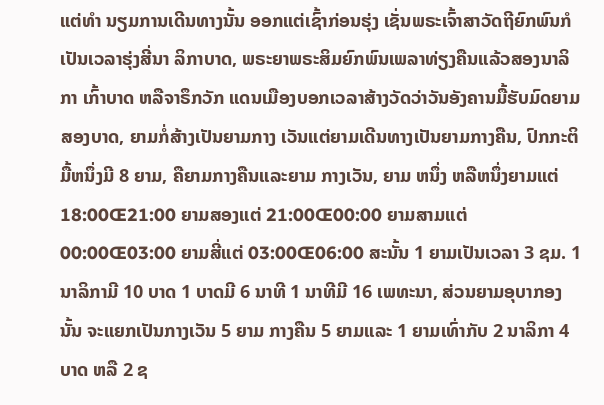ແຕ່ທຳ ນຽມການເດີນທາງນັ້ນ ອອກແຕ່ເຊົ້າກ່ອນຮຸ່ງ ເຊັ່ນພຣະເຈົ້າສາວັດຖີຍົກພົນກໍເປັນເວລາຮຸ່ງສີ່ນາ ລິກາບາດ, ພຣະຍາພຣະສິມຍົກພົນເພລາທ່ຽງຄືນແລ້ວສອງນາລິກາ ເກົ້າບາດ ຫລືຈາຣຶກວັກ ແດນເມືອງບອກເວລາສ້າງວັດວ່າວັນອັງຄານມື້ຮັບມົດຍາມສອງບາດ, ຍາມກໍ່ສ້າງເປັນຍາມກາງ ເວັນແຕ່ຍາມເດີນທາງເປັນຍາມກາງຄືນ, ປົກກະຕິມື້ຫນຶ່ງມີ 8 ຍາມ, ຄືຍາມກາງຄືນແລະຍາມ ກາງເວັນ, ຍາມ ຫນຶ່ງ ຫລືຫນຶ່ງຍາມແຕ່ 18:00Œ21:00 ຍາມສອງແຕ່ 21:00Œ00:00 ຍາມສາມແຕ່ 00:00Œ03:00 ຍາມສີ່ແຕ່ 03:00Œ06:00 ສະນັ້ນ 1 ຍາມເປັນເວລາ 3 ຊມ. 1 ນາລິກາມີ 10 ບາດ 1 ບາດມີ 6 ນາທີ 1 ນາທີມີ 16 ເພທະນາ, ສ່ວນຍາມອຸບາກອງນັ້ນ ຈະແຍກເປັນກາງເວັນ 5 ຍາມ ກາງຄືນ 5 ຍາມແລະ 1 ຍາມເທົ່າກັບ 2 ນາລິກາ 4 ບາດ ຫລື 2 ຊ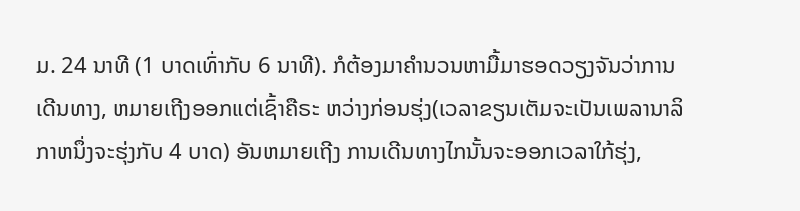ມ. 24 ນາທີ (1 ບາດເທົ່າກັບ 6 ນາທີ). ກໍຕ້ອງມາຄຳນວນຫາມື້ມາຮອດວຽງຈັນວ່າການເດີນທາງ, ຫມາຍເຖີງອອກແຕ່ເຊົ້າຄືຣະ ຫວ່າງກ່ອນຮຸ່ງ(ເວລາຂຽນເຕັມຈະເປັນເພລານາລິກາຫນຶ່ງຈະຮຸ່ງກັບ 4 ບາດ) ອັນຫມາຍເຖີງ ການເດີນທາງໄກນັ້ນຈະອອກເວລາໃກ້ຮຸ່ງ,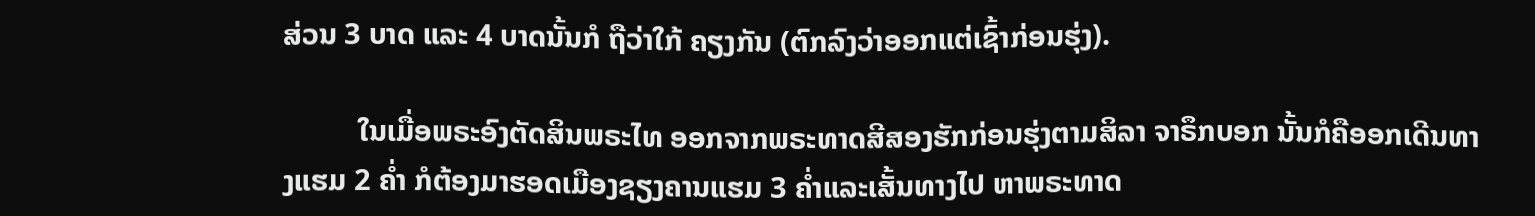ສ່ວນ 3 ບາດ ແລະ 4 ບາດນັ້ນກໍ ຖືວ່າໃກ້ ຄຽງກັນ (ຕົກລົງວ່າອອກແຕ່ເຊົ້າກ່ອນຮຸ່ງ).

          ໃນເມື່ອພຣະອົງຕັດສິນພຣະໄທ ອອກຈາກພຣະທາດສີສອງຮັກກ່ອນຮຸ່ງຕາມສິລາ ຈາຣຶກບອກ ນັ້ນກໍຄືອອກເດີນທາງແຮມ 2 ຄ່ຳ ກໍຕ້ອງມາຮອດເມືອງຊຽງຄານແຮມ 3 ຄ່ຳແລະເສັ້ນທາງໄປ ຫາພຣະທາດ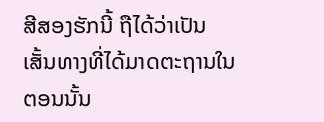ສີສອງຮັກນີ້ ຖືໄດ້ວ່າເປັນເສັ້ນທາງທີ່ໄດ້ມາດຕະຖານໃນ ຕອນນັ້ນ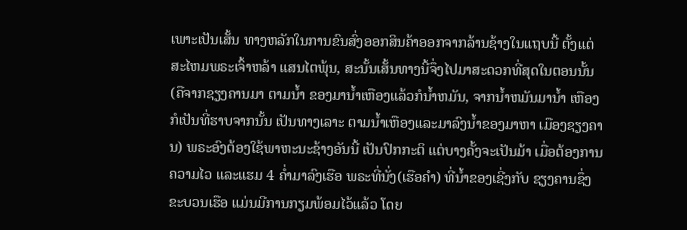ເພາະເປັນເສັ້ນ ທາງຫລັກໃນການຂົນສົ່ງອອກສິນຄ້າອອກຈາກລ້ານຊ້າງໃນແຖບນີ້ ຕັ້ງແຕ່ສະໄຫມພຣະເຈົ້າຫລ້າ ແສນໄຕພຸ້ນ, ສະນັ້ນເສັ້ນທາງນີ້ຈຶ່ງໄປມາສະດວກທີ່ສຸດໃນຕອນນັ້ນ (ຄືຈາກຊຽງຄານມາ ຕາມນ້ຳ ຂອງມານ້ຳເຫືອງແລ້ວກໍນ້ຳຫມັນ, ຈາກນ້ຳຫມັນມານ້ຳ ເຫືອງກໍເປັນທີ່ຮາບຈາກນັ້ນ ເປັນທາງເລາະ ຕາມນ້ຳເຫືອງແລະມາລົງນ້ຳຂອງມາຫາ ເມືອງຊຽງຄານ) ພຣະອົງຕ້ອງໃຊ້ພາຫະນະຊ້າງອັນນີ້ ເປັນປົກກະຕິ ແຕ່ບາງຄັ້ງຈະເປັນມ້າ ເມື່ອຕ້ອງການຄວາມໄວ ແລະແຮມ 4 ຄ່ຳມາລົງເຮືອ ພຣະທີ່ນັ່ງ(ເຮືອຄຳ) ທີ່ນ້ຳຂອງເຊີ່ງກັບ ຊຽງຄານຊຶ່ງຂະບວນເຮືອ ແມ່ນມີການກຽມພ້ອມໄວ້ແລ້ວ ໂດຍ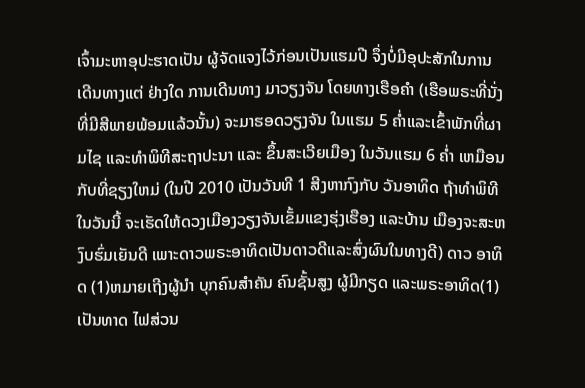ເຈົ້າມະຫາອຸປະຮາດເປັນ ຜູ້ຈັດແຈງໄວ້ກ່ອນເປັນແຮມປີ ຈຶ່ງບໍ່ມີອຸປະສັກໃນການເດີນທາງແຕ່ ຢ່າງໃດ ການເດີນທາງ ມາວຽງຈັນ ໂດຍທາງເຮືອຄຳ (ເຮືອພຣະທີ່ນັ່ງທີ່ມີສີພາຍພ້ອມແລ້ວນັ້ນ) ຈະມາຮອດວຽງຈັນ ໃນແຮມ 5 ຄ່ຳແລະເຂົ້າພັກທີ່ຜາມໄຊ ແລະທຳພິທີສະຖາປະນາ ແລະ ຂຶ້ນສະເວີຍເມືອງ ໃນວັນແຮມ 6 ຄ່ຳ ເຫມືອນກັບທີ່ຊຽງໃຫມ່ (ໃນປີ 2010 ເປັນວັນທີ 1 ສີງຫາກົງກັບ ວັນອາທິດ ຖ້າທຳພິທີໃນວັນນີ້ ຈະເຮັດໃຫ້ດວງເມືອງວຽງຈັນເຂັ້ມແຂງຮຸ່ງເຮືອງ ແລະບ້ານ ເມືອງຈະສະຫງົບຮົ່ມເຍັນດີ ເພາະດາວພຣະອາທິດເປັນດາວດີແລະສົ່ງຜົນໃນທາງດີ) ດາວ ອາທິດ (1)ຫມາຍເຖີງຜູ້ນຳ ບຸກຄົນສຳຄັນ ຄົນຊັ້ນສູງ ຜູ້ມີກຽດ ແລະພຣະອາທິດ(1)ເປັນທາດ ໄຟສ່ວນ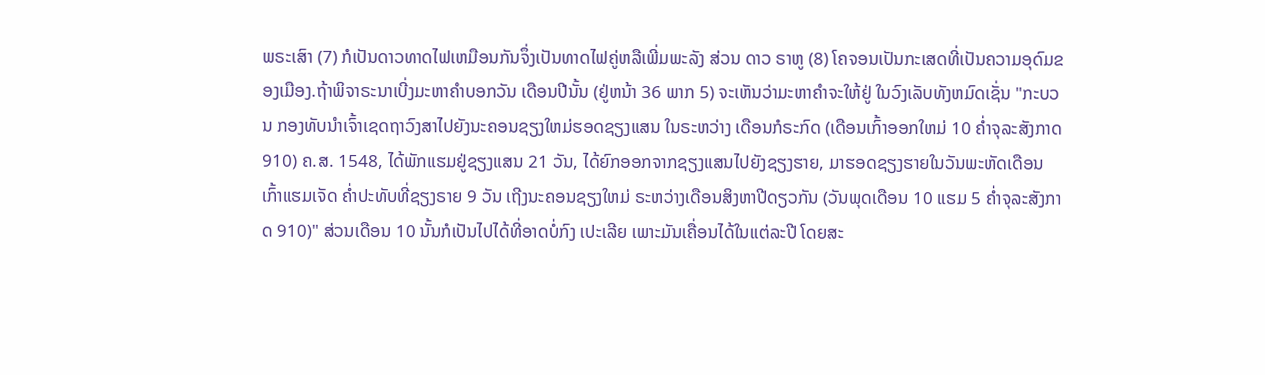ພຣະເສົາ (7) ກໍເປັນດາວທາດໄຟເຫມືອນກັນຈຶ່ງເປັນທາດໄຟຄູ່ຫລືເພີ່ມພະລັງ ສ່ວນ ດາວ ຣາຫູ (8) ໂຄຈອນເປັນກະເສດທີ່ເປັນຄວາມອຸດົມຂອງເມືອງ.ຖ້າພິຈາຣະນາເບີ່ງມະຫາຄຳບອກວັນ ເດືອນປີນັ້ນ (ຢູ່ຫນ້າ 36 ພາກ 5) ຈະເຫັນວ່າມະຫາຄຳຈະໃຫ້ຢູ່ ໃນວົງເລັບທັງຫມົດເຊັ່ນ "ກະບວນ ກອງທັບນຳເຈົ້າເຊດຖາວົງສາໄປຍັງນະຄອນຊຽງໃຫມ່ຮອດຊຽງແສນ ໃນຣະຫວ່າງ ເດືອນກໍຣະກົດ (ເດືອນເກົ້າອອກໃຫມ່ 10 ຄ່ຳຈຸລະສັງກາດ 910) ຄ.ສ. 1548, ໄດ້ພັກແຮມຢູ່ຊຽງແສນ 21 ວັນ, ໄດ້ຍົກອອກຈາກຊຽງແສນໄປຍັງຊຽງຮາຍ, ມາຮອດຊຽງຮາຍໃນວັນພະຫັດເດືອນເກົ້າແຮມເຈັດ ຄ່ຳປະທັບທີ່ຊຽງຣາຍ 9 ວັນ ເຖີງນະຄອນຊຽງໃຫມ່ ຣະຫວ່າງເດືອນສິງຫາປີດຽວກັນ (ວັນພຸດເດືອນ 10 ແຮມ 5 ຄ່ຳຈຸລະສັງກາດ 910)" ສ່ວນເດືອນ 10 ນັ້ນກໍເປັນໄປໄດ້ທີ່ອາດບໍ່ກົງ ເປະເລີຍ ເພາະມັນເຄື່ອນໄດ້ໃນແຕ່ລະປີ ໂດຍສະ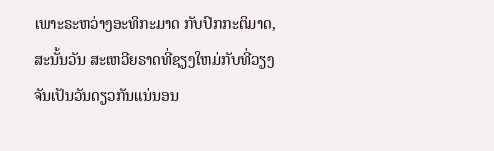ເພາະຣະຫວ່າງອະທິກະມາດ ກັບປົກກະຕິມາດ, ສະນັ້ນວັນ ສະເຫວີຍຣາດທີ່ຊຽງໃຫມ່ກັບທີ່ວຽງຈັນເປັນວັນດຽວກັນແນ່ນອນ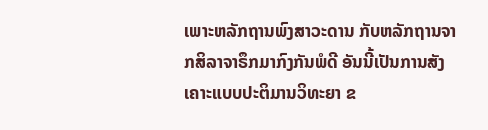ເພາະຫລັກຖານພົງສາວະດານ ກັບຫລັກຖານຈາກສິລາຈາຣຶກມາກົງກັນພໍດີ ອັນນີ້ເປັນການສັງເຄາະແບບປະຕິມານວິທະຍາ ຂ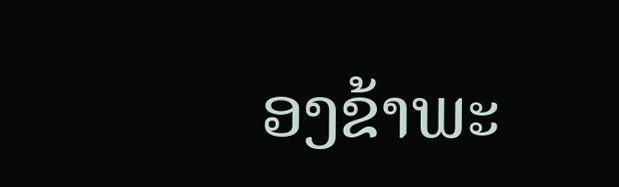ອງຂ້າພະ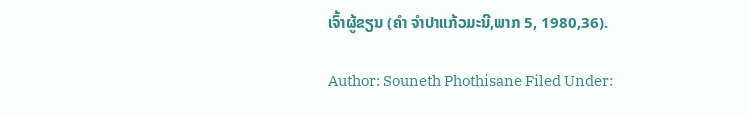ເຈົ້າຜູ້ຂຽນ (ຄຳ ຈຳປາແກ້ວມະນີ,ພາກ 5, 1980,36).

Author: Souneth Phothisane Filed Under: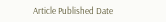Article Published Date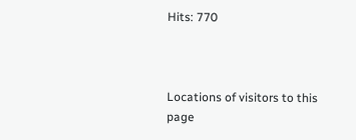Hits: 770



Locations of visitors to this page